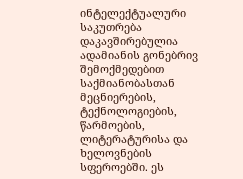ინტელექტუალური საკუთრება დაკავშირებულია ადამიანის გონებრივ შემოქმედებით საქმიანობასთან მეცნიერების, ტექნოლოგიების, წარმოების, ლიტერატურისა და ხელოვნების სფეროებში. ეს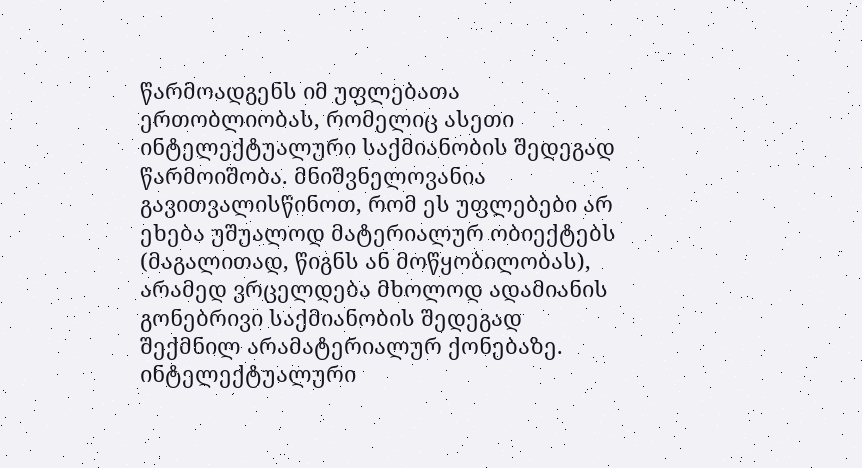წარმოადგენს იმ უფლებათა ერთობლიობას, რომელიც ასეთი ინტელექტუალური საქმიანობის შედეგად წარმოიშობა. მნიშვნელოვანია გავითვალისწინოთ, რომ ეს უფლებები არ ეხება უშუალოდ მატერიალურ ობიექტებს (მაგალითად, წიგნს ან მოწყობილობას), არამედ ვრცელდება მხოლოდ ადამიანის გონებრივი საქმიანობის შედეგად შექმნილ არამატერიალურ ქონებაზე.
ინტელექტუალური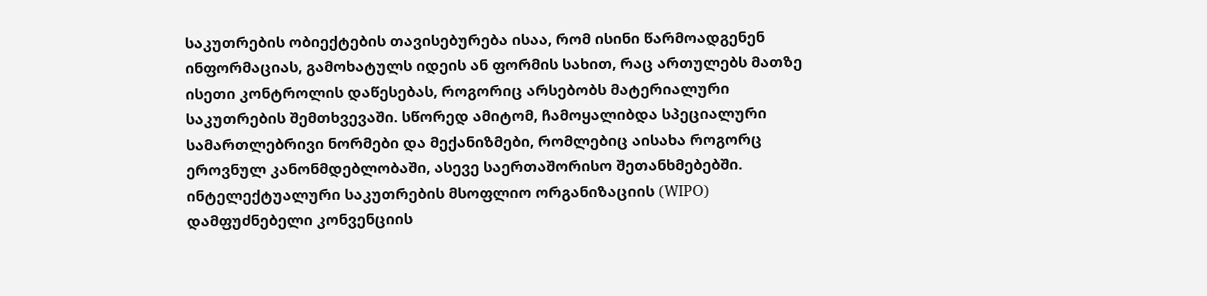საკუთრების ობიექტების თავისებურება ისაა, რომ ისინი წარმოადგენენ ინფორმაციას, გამოხატულს იდეის ან ფორმის სახით, რაც ართულებს მათზე ისეთი კონტროლის დაწესებას, როგორიც არსებობს მატერიალური საკუთრების შემთხვევაში. სწორედ ამიტომ, ჩამოყალიბდა სპეციალური სამართლებრივი ნორმები და მექანიზმები, რომლებიც აისახა როგორც ეროვნულ კანონმდებლობაში, ასევე საერთაშორისო შეთანხმებებში.
ინტელექტუალური საკუთრების მსოფლიო ორგანიზაციის (WIPO) დამფუძნებელი კონვენციის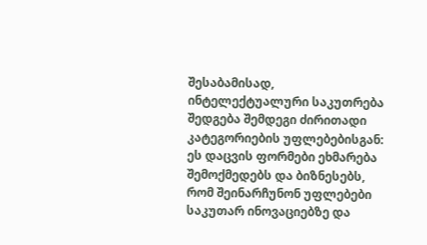შესაბამისად, ინტელექტუალური საკუთრება შედგება შემდეგი ძირითადი კატეგორიების უფლებებისგან:
ეს დაცვის ფორმები ეხმარება შემოქმედებს და ბიზნესებს, რომ შეინარჩუნონ უფლებები საკუთარ ინოვაციებზე და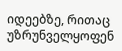იდეებზე, რითაც უზრუნველყოფენ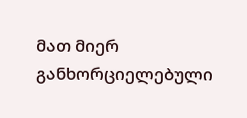მათ მიერ განხორციელებული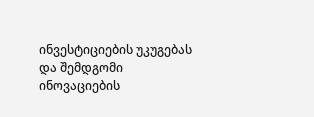ინვესტიციების უკუგებას და შემდგომი ინოვაციების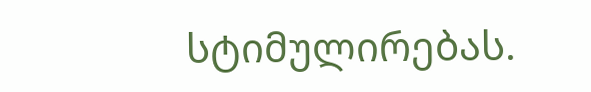სტიმულირებას.